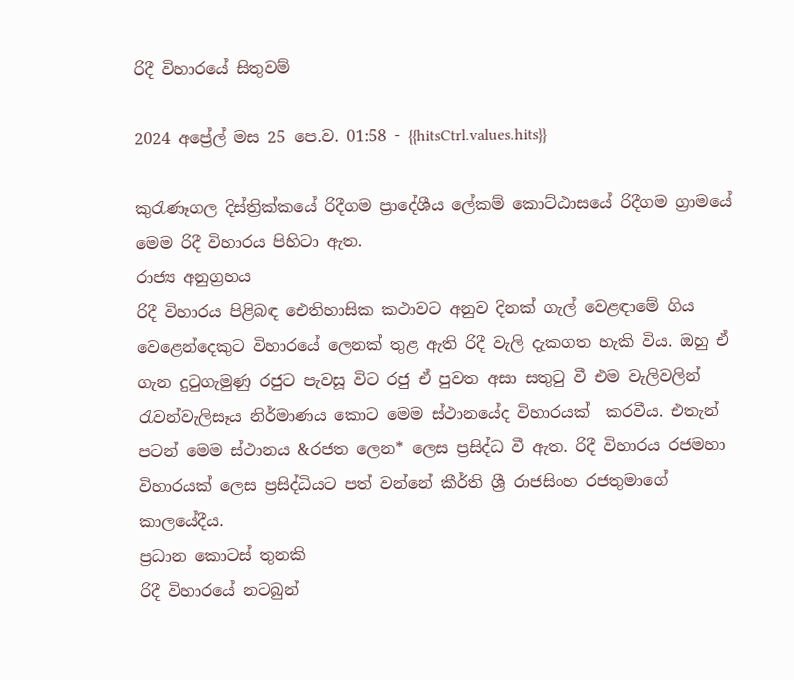රිදී විහාරයේ සිතුවම්

2024 අප්‍රේල් මස 25 පෙ.ව. 01:58 - {{hitsCtrl.values.hits}}

කුරැණෑගල දිස්ත්‍රික්කයේ රිදීගම ප්‍රාදේශීය ලේකම් කොට්ඨාසයේ රිදීගම ග්‍රාමයේ මෙම රිදී විහාරය පිහිටා ඇත.
රාජ්‍ය අනුග්‍රහය
රිදී විහාරය පිළිබඳ ඓතිහාසික කථාවට අනුව දිනක් ගැල් වෙළඳාමේ ගිය වෙළෙන්දෙකුට විහාරයේ ලෙනක් තුළ ඇති රිදී වැලි දැකගත හැකි විය. ඔහු ඒ ගැන දුටුගැමුණු රජුට පැවසූ විට රජු ඒ පුවත අසා සතුටු වී එම වැලිවලින් රැවන්වැලිසෑය නිර්මාණය කොට මෙම ස්ථානයේද විහාරයක්  කරවීය. එතැන් පටන් මෙම ස්ථානය &රජත ලෙන* ලෙස ප්‍රසිද්ධ වී ඇත. රිදී විහාරය රජමහා විහාරයක් ලෙස ප්‍රසිද්ධියට පත් වන්නේ කීර්ති ශ්‍රී රාජසිංහ රජතුමාගේ කාලයේදීය.
ප්‍රධාන කොටස් තුනකි
රිදී විහාරයේ නටබුන්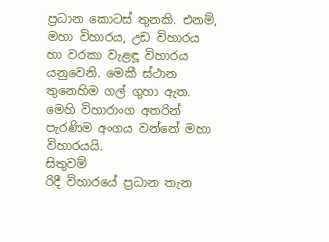ප්‍රධාන කොටස් තුනකි. එනම්, මහා විහාරය, උඩ විහාරය හා වරකා වැළඳූ විහාරය යනුවෙනි. මෙකී ස්ථාන තුනෙහිම ගල් ගුහා ඇත. මෙහි විහාරාංග අතරින් පැරණිම අංගය වන්නේ මහා විහාරයයි.
සිතුවම්
රිදී විහාරයේ ප්‍රධාන තැන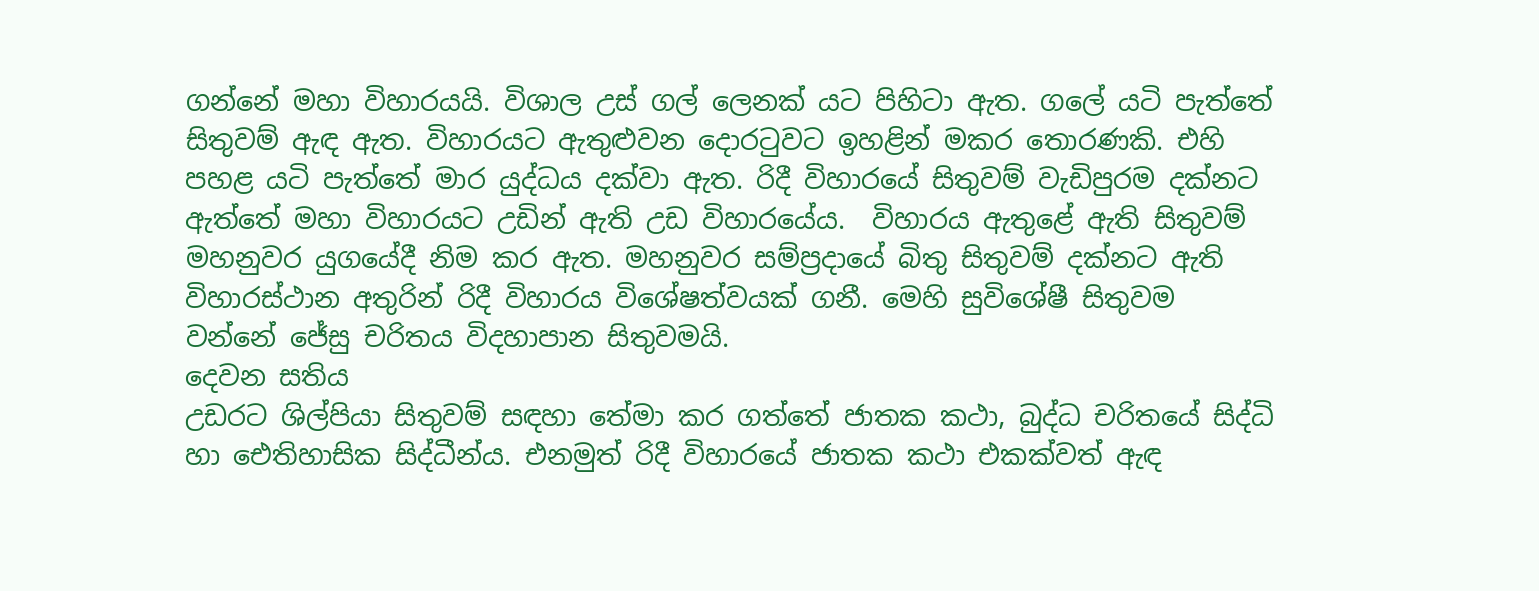ගන්නේ මහා විහාරයයි. විශාල උස් ගල් ලෙනක් යට පිහිටා ඇත. ගලේ යටි පැත්තේ සිතුවම් ඇඳ ඇත. විහාරයට ඇතුළුවන දොරටුවට ඉහළින් මකර තොරණකි. එහි පහළ යටි පැත්තේ මාර යුද්ධය දක්වා ඇත. රිදී විහාරයේ සිතුවම් වැඩිපුරම දක්නට ඇත්තේ මහා විහාරයට උඩින් ඇති උඩ විහාරයේය.  විහාරය ඇතුළේ ඇති සිතුවම් මහනුවර යුගයේදී නිම කර ඇත. මහනුවර සම්ප්‍රදායේ බිතු සිතුවම් දක්නට ඇති විහාරස්ථාන අතුරින් රිදී විහාරය විශේෂත්වයක් ගනී. මෙහි සුවිශේෂී සිතුවම  වන්නේ ජේසු චරිතය විදහාපාන සිතුවමයි.
දෙවන සතිය
උඩරට ශිල්පියා සිතුවම් සඳහා තේමා කර ගත්තේ ජාතක කථා, බුද්ධ චරිතයේ සිද්ධි හා ඓතිහාසික සිද්ධීන්ය. එනමුත් රිදී විහාරයේ ජාතක කථා එකක්වත් ඇඳ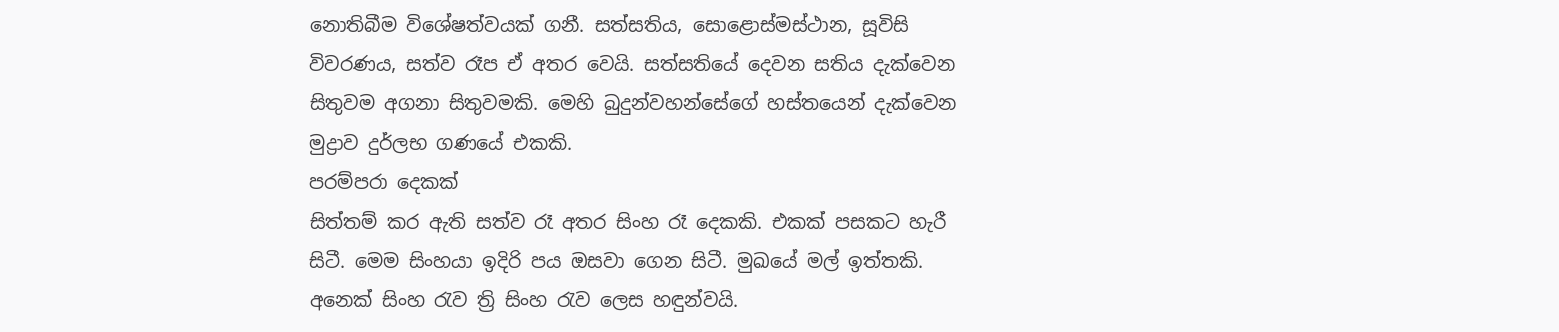නොතිබීම විශේෂත්වයක් ගනී. සත්සතිය, සොළොස්මස්ථාන, සූවිසි විවරණය, සත්ව රෑප ඒ අතර වෙයි. සත්සතියේ දෙවන සතිය දැක්වෙන සිතුවම අගනා සිතුවමකි. මෙහි බුදුන්වහන්සේගේ හස්තයෙන් දැක්වෙන මුද්‍රාව දුර්ලභ ගණයේ එකකි.
පරම්පරා දෙකක්
සිත්තම් කර ඇති සත්ව රෑ අතර සිංහ රෑ දෙකකි. එකක් පසකට හැරී සිටී. මෙම සිංහයා ඉදිරි පය ඔසවා ගෙන සිටී. මුඛයේ මල් ඉත්තකි. අනෙක් සිංහ රැව ත්‍රි සිංහ රැව ලෙස හඳුන්වයි.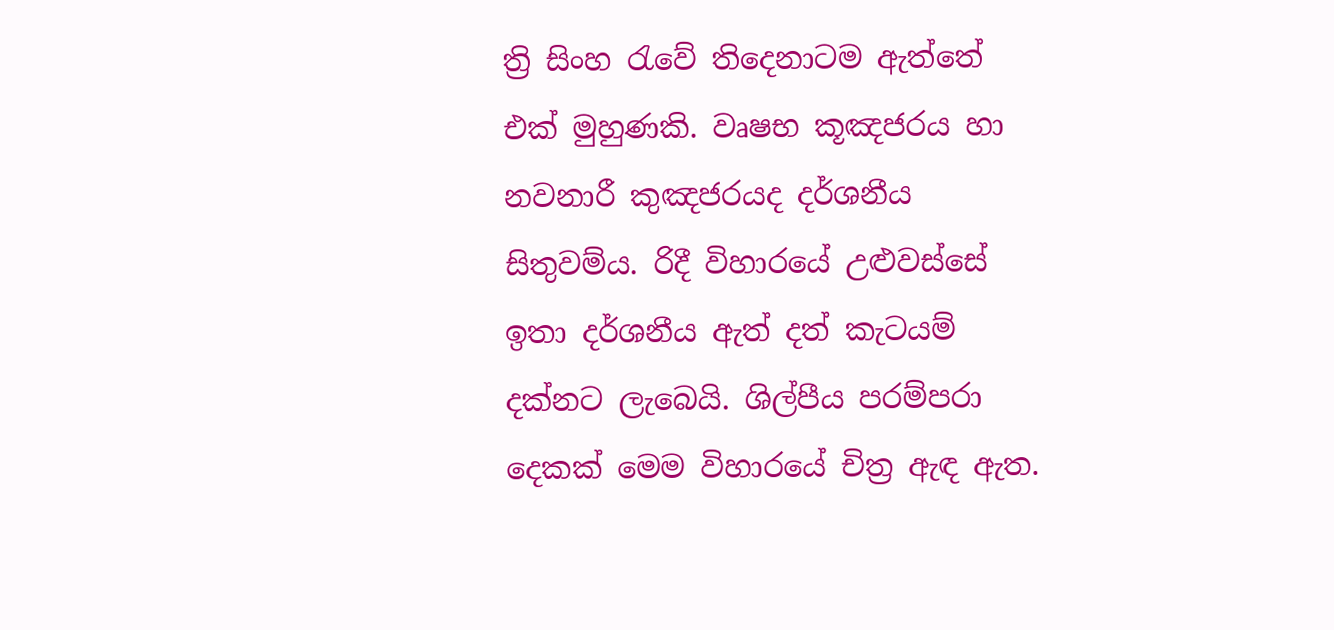ත්‍රි සිංහ රැවේ තිදෙනාටම ඇත්තේ එක් මුහුණකි. වෘෂභ කූඤජරය හා නවනාරී කුඤජරයද දර්ශනීය සිතුවම්ය. රිදී විහාරයේ උළුවස්සේ ඉතා දර්ශනීය ඇත් දත් කැටයම් දක්නට ලැබෙයි. ශිල්පීය පරම්පරා දෙකක් මෙම විහාරයේ චිත්‍ර ඇඳ ඇත.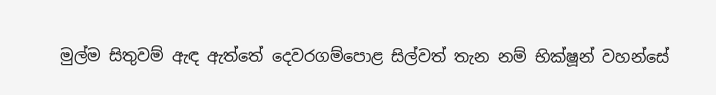මුල්ම සිතුවම් ඇඳ ඇත්තේ දෙවරගම්පොළ සිල්වත් තැන නම් භික්ෂූන් වහන්සේ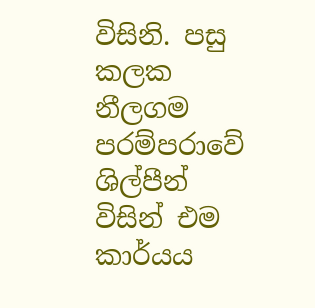විසිනි. පසු කලක නීලගම පරම්පරාවේ ශිල්පීන් විසින් එම කාර්යය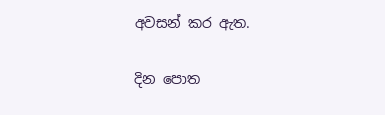අවසන් කර ඇත.

දින පොත